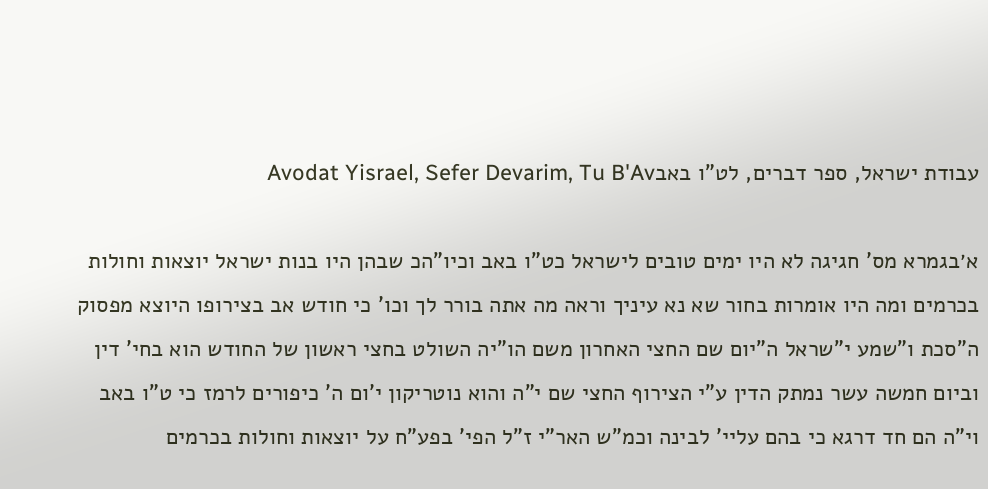עבודת ישראל, ספר דברים, לט"ו באבAvodat Yisrael, Sefer Devarim, Tu B'Av

א׳בגמרא מס' חגיגה לא היו ימים טובים לישראל כט"ו באב וכיו"הכ שבהן היו בנות ישראל יוצאות וחולות בכרמים ומה היו אומרות בחור שא נא עיניך וראה מה אתה בורר לך וכו' כי חודש אב בצירופו היוצא מפסוק ה"סכת ו"שמע י"שראל ה"יום שם החצי האחרון משם הו"יה השולט בחצי ראשון של החודש הוא בחי' דין וביום חמשה עשר נמתק הדין ע"י הצירוף החצי שם י"ה והוא נוטריקון י'ום ה' כיפורים לרמז כי ט"ו באב וי"ה הם חד דרגא כי בהם עליי' לבינה וכמ"ש האר"י ז"ל הפי' בפע"ח על יוצאות וחולות בכרמים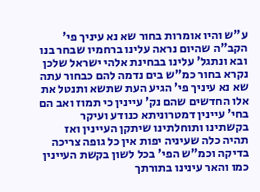ע"ש והיו אומרות בחור שא נא עיניך פי' הקב"ה שהיום נראה עלינו ברחמיו שבחר בנו ובא ונתגל' עלינו בבחינת אלהי ישראל שלכן נקרא בחור כמ"ש בים נדמה להם כבחור עתה שא נא עיניך פי' הגיע העת שתשא ותנטל את אלו החדשים שהם נק' עיינין כי תמוז ואב הם בחי' עיינין דמטרוניתא כנודע ועיקר בקשתינו ותוחלתינו שיתקן העיינין ואז תהיה כלה שעיניה יפות אין כל גופה צריכה בדיקה וכמ"ש הפי' בכל לשון בקשת העיינין כמו והאר עינינו בתורתך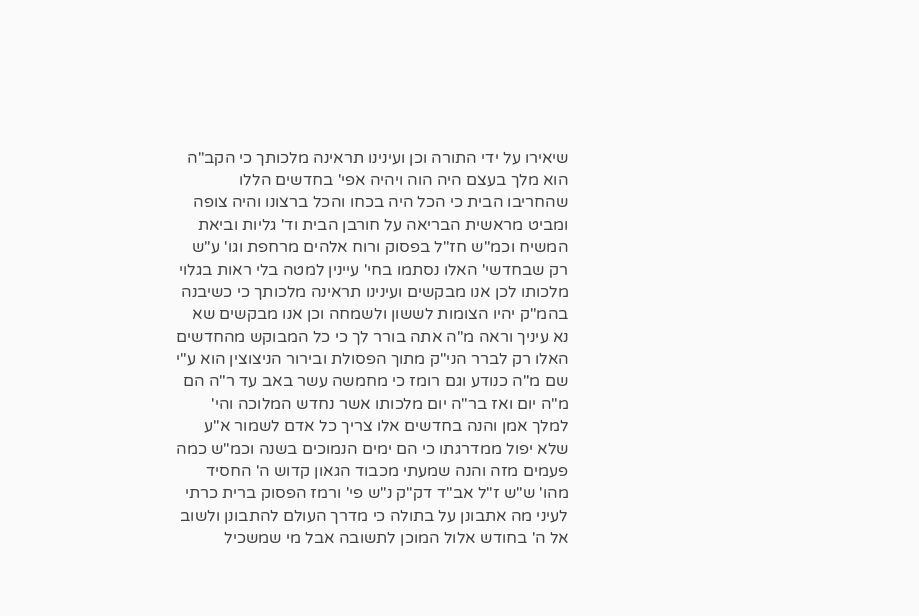שיאירו על ידי התורה וכן ועינינו תראינה מלכותך כי הקב"ה הוא מלך בעצם היה הוה ויהיה אפי' בחדשים הללו שהחריבו הבית כי הכל היה בכחו והכל ברצונו והיה צופה ומביט מראשית הבריאה על חורבן הבית וד' גליות וביאת המשיח וכמ"ש חז"ל בפסוק ורוח אלהים מרחפת וגו' ע"ש רק שבחדשי' האלו נסתמו בחי' עיינין למטה בלי ראות בגלוי מלכותו לכן אנו מבקשים ועינינו תראינה מלכותך כי כשיבנה בהמ"ק יהיו הצומות לששון ולשמחה וכן אנו מבקשים שא נא עיניך וראה מ"ה אתה בורר לך כי כל המבוקש מהחדשים האלו רק לברר הני"ק מתוך הפסולת ובירור הניצוצין הוא ע"י שם מ"ה כנודע וגם רומז כי מחמשה עשר באב עד ר"ה הם מ"ה יום ואז בר"ה יום מלכותו אשר נחדש המלוכה והי' למלך אמן והנה בחדשים אלו צריך כל אדם לשמור א"ע שלא יפול ממדרגתו כי הם ימים הנמוכים בשנה וכמ"ש כמה פעמים מזה והנה שמעתי מכבוד הגאון קדוש ה' החסיד מהו' ש"ש ז"ל אב"ד דק"ק נ"ש פי' ורמז הפסוק ברית כרתי לעיני מה אתבונן על בתולה כי מדרך העולם להתבונן ולשוב אל ה' בחודש אלול המוכן לתשובה אבל מי שמשכיל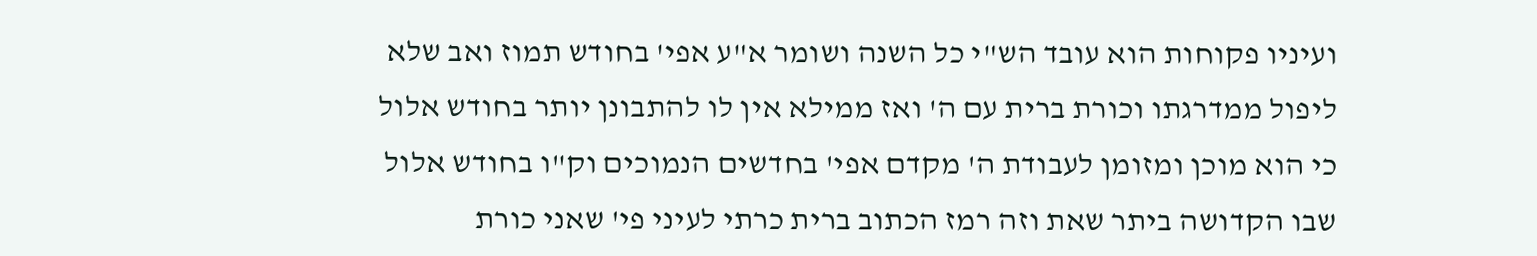ועיניו פקוחות הוא עובד הש"י כל השנה ושומר א"ע אפי' בחודש תמוז ואב שלא ליפול ממדרגתו וכורת ברית עם ה' ואז ממילא אין לו להתבונן יותר בחודש אלול כי הוא מוכן ומזומן לעבודת ה' מקדם אפי' בחדשים הנמוכים וק"ו בחודש אלול שבו הקדושה ביתר שאת וזה רמז הכתוב ברית כרתי לעיני פי' שאני כורת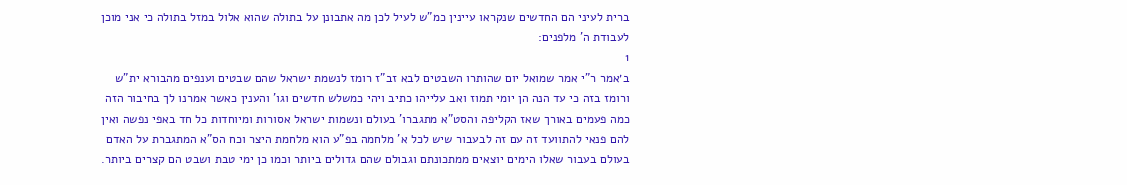ברית לעיני הם החדשים שנקראו עיינין כמ"ש לעיל לכן מה אתבונן על בתולה שהוא אלול במזל בתולה כי אני מוכן לעבודת ה' מלפנים:
1
ב׳אמר ר"י אמר שמואל יום שהותרו השבטים לבא זב"ז רומז לנשמת ישראל שהם שבטים וענפים מהבורא ית"ש ורומז בזה כי עד הנה הן יומי תמוז ואב עלייהו כתיב ויהי כמשלש חדשים וגו' והענין כאשר אמרנו לך בחיבור הזה כמה פעמים באורך שאז הקליפה והסט"א מתגברו' בעולם ונשמות ישראל אסורות ומיוחדות כל חד באפי נפשה ואין להם פנאי להתוועד זה עם זה לבעבור שיש לכל א' מלחמה בפ"ע הוא מלחמת היצר וכח הס"א המתגברת על האדם בעולם בעבור שאלו הימים יוצאים ממתכונתם וגבולם שהם גדולים ביותר וכמו כן ימי טבת ושבט הם קצרים ביותר.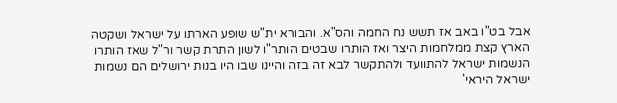אבל בט"ו באב אז תשש נח החמה והס"א. והבורא ית"ש שופע הארתו על ישראל ושקטה הארץ קצת ממלחמות היצר ואז הותרו שבטים הותר"ו לשון התרת קשר ור"ל שאז הותרו הנשמות ישראל להתוועד ולהתקשר לבא זה בזה והיינו שבו היו בנות ירושלים הם נשמות ישראל היראי'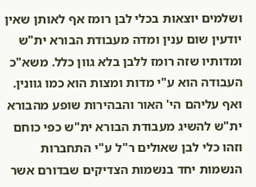ושלמים יוצאות בכלי לבן רומז אף לאותן שאין יודעין שום ענין ומדה מעבודת הבורא ית"ש ומדותיו שזה רומז ללבן בלא גוון כלל. משא"כ העבודה הוא ע"י מדות ומצות הוא כמו גוונין. ואף עליהם הי' האור והבהירות שופע מהבורא ית"ש להשיג מעבודת הבורא ית"ש כפי כוחם וזהו כלי לבן שאולים ר"ל ע"י התחברות הנשמות יחד בנשמות הצדיקים שבדורם אשר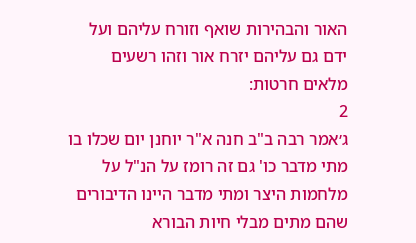האור והבהירות שואף וזורח עליהם ועל ידם גם עליהם יזרח אור וזהו רשעים מלאים חרטות:
2
ג׳אמר רבה ב"ב חנה א"ר יוחנן יום שכלו בו מתי מדבר כו' גם זה רומז על הנ"ל על מלחמות היצר ומתי מדבר היינו הדיבורים שהם מתים מבלי חיות הבורא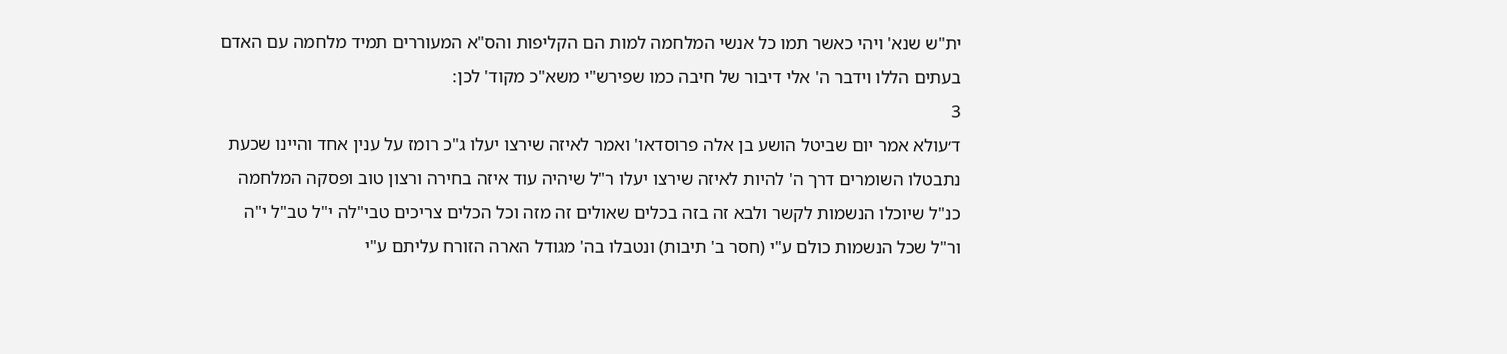ית"ש שנא' ויהי כאשר תמו כל אנשי המלחמה למות הם הקליפות והס"א המעוררים תמיד מלחמה עם האדם בעתים הללו וידבר ה' אלי דיבור של חיבה כמו שפירש"י משא"כ מקוד' לכן:
3
ד׳עולא אמר יום שביטל הושע בן אלה פרוסדאו' ואמר לאיזה שירצו יעלו ג"כ רומז על ענין אחד והיינו שכעת נתבטלו השומרים דרך ה' להיות לאיזה שירצו יעלו ר"ל שיהיה עוד איזה בחירה ורצון טוב ופסקה המלחמה כנ"ל שיוכלו הנשמות לקשר ולבא זה בזה בכלים שאולים זה מזה וכל הכלים צריכים טבי"לה י"ל טב"ל י"ה ור"ל שכל הנשמות כולם ע"י (חסר ב' תיבות) ונטבלו בה' מגודל הארה הזורח עליתם ע"י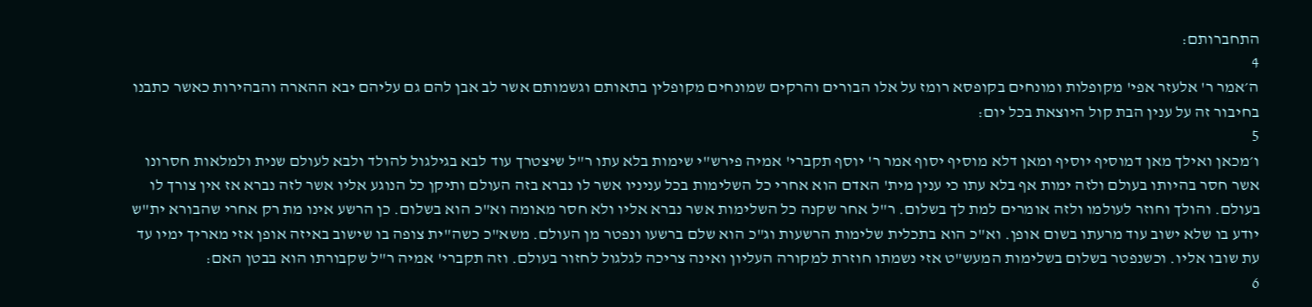התחברותם:
4
ה׳אמר ר' אלעזר אפי' מקופלות ומונחים בקופסא רומז על אלו הבורים והרקים שמונחים מקופלין בתאותם וגשמותם אשר לב אבן להם גם עליהם יבא ההארה והבהירות כאשר כתבנו בחיבור זה על ענין הבת קול היוצאת בכל יום:
5
ו׳מכאן ואילך מאן דמוסיף יוסיף ומאן דלא מוסיף יסוף אמר ר' יוסף תקברי' אמיה פירש"י שימות בלא עתו ר"ל שיצטרך עוד לבא בגילגול להולד ולבא לעולם שנית ולמלאות חסרונו אשר חסר בהיותו בעולם ולזה ימות אף בלא עתו כי ענין מית' האדם הוא אחרי כל השלימות בכל עניניו אשר לו נברא בזה העולם ותיקן כל הנוגע אליו אשר לזה נברא אז אין צורך לו בעולם. והולך וחוזר לעולמו ולזה אומרים למת לך בשלום. ר"ל אחר שקנה כל השלימות אשר נברא אליו ולא חסר מאומה וא"כ הוא בשלום. כן הרשע אינו מת רק אחרי שהבורא ית"ש יודע בו שלא ישוב עוד מרעתו בשום אופן. וא"כ הוא בתכלית שלימות הרשעות וג"כ הוא שלם ברשעו ונפטר מן העולם. משא"כ כשה"ית צופה בו שישוב באיזה אופן אזי מאריך ימיו עד עת שובו אליו. וכשנפטר בשלום בשלימות המעש"ט אזי נשמתו חוזרת למקורה העליון ואינה צריכה לגלגול לחזור בעולם. וזה תקברי' אמיה ר"ל שקבורתו הוא בבטן האם:
6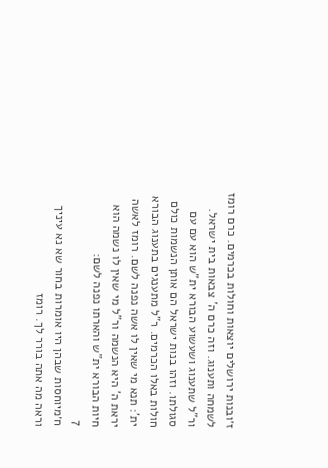ז׳ובנות ירושלים יוצאות וחולות בכרמים. כרם רומז לשמחה ותענוג. וזה כרם ה' צבאות בית ישראל. ור"ל שתענוג ושעשוע הבורא ית"ש הוא עם עם סגולתו. וזהו בנות ישראל הם אותן הנשמות כולם חולות באלו הכרמים. ר"ל מתענגים בתענוג הבורא ית': תנא מי שאין לו אשה נפנה לשם. רומז לאשה יראת ה' היא הנשמה ור"ל מי שאין לו נשמה הוא חיות הבורא ית"ש והארתו נפנה לשם:
7
ח׳מיוחסות שבהן היו אומרות בחור שא נא עיניך וראה מה אתה בורר לך. רומז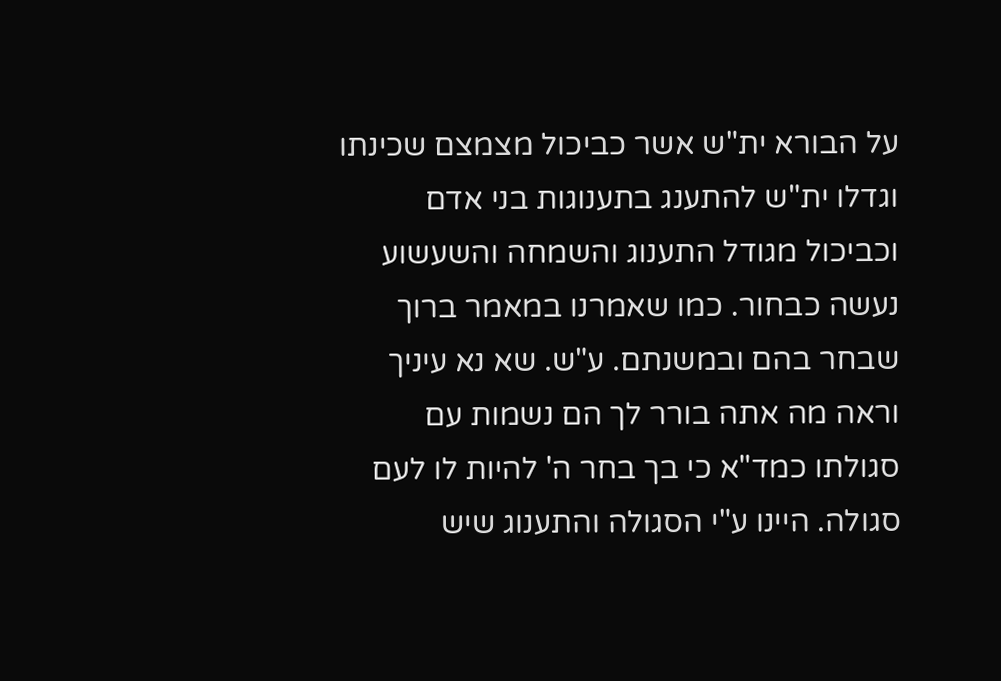על הבורא ית"ש אשר כביכול מצמצם שכינתו וגדלו ית"ש להתענג בתענוגות בני אדם וכביכול מגודל התענוג והשמחה והשעשוע נעשה כבחור. כמו שאמרנו במאמר ברוך שבחר בהם ובמשנתם. ע"ש. שא נא עיניך וראה מה אתה בורר לך הם נשמות עם סגולתו כמד"א כי בך בחר ה' להיות לו לעם סגולה. היינו ע"י הסגולה והתענוג שיש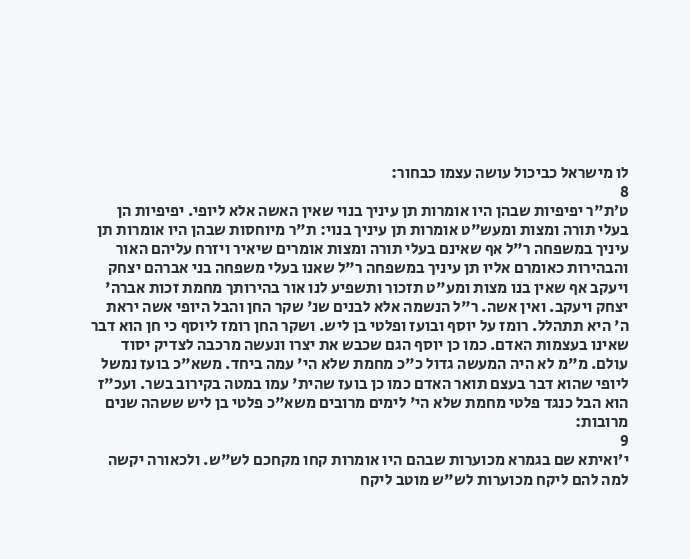לו מישראל כביכול עושה עצמו כבחור:
8
ט׳ת"ר יפיפיות שבהן היו אומרות תן עיניך בנוי שאין האשה אלא ליופי. יפיפיות הן בעלי תורה ומצות ומעש"ט אומרות תן עיניך בנוי: ת"ר מיוחסות שבהן היו אומרות תן עיניך במשפחה ר"ל אף שאינם בעלי תורה ומצות אומרים שיאיר ויזרח עליהם האור והבהירות כאומרם אליו תן עיניך במשפחה ר"ל שאנו בעלי משפחה בני אברהם יצחק ויעקב אף שאין בנו מצות ומע"ט תזכור ותשפיע לנו אור בהירותך מחמת זכות אברה' יצחק ויעקב. ואין אשה. ר"ל הנשמה אלא לבנים שנ' שקר החן והבל היופי אשה יראת ה' היא תתהלל. רומז על יוסף ובועז ופלטי בן ליש. ושקר החן רומז ליוסף כי חן הוא דבר שאינו בעצמות האדם. כמו כן יוסף הגם שכבש את יצרו ונעשה מרכבה לצדיק יסוד עולם. מ"מ לא היה המעשה גדול כ"כ מחמת שלא הי' עמה ביחד. משא"כ בועז נמשל ליופי שהוא דבר בעצם תואר האדם כמו כן בועז שהית' עמו במטה בקירוב בשר. ועכ"ז הוא הבל כנגד פלטי מחמת שלא הי' לימים מרובים משא"כ פלטי בן ליש ששהה שנים מרובות:
9
י׳ואיתא שם בגמרא מכוערות שבהם היו אומרות קחו מקחכם לש"ש. ולכאורה יקשה למה להם ליקח מכוערות לש"ש מוטב ליקח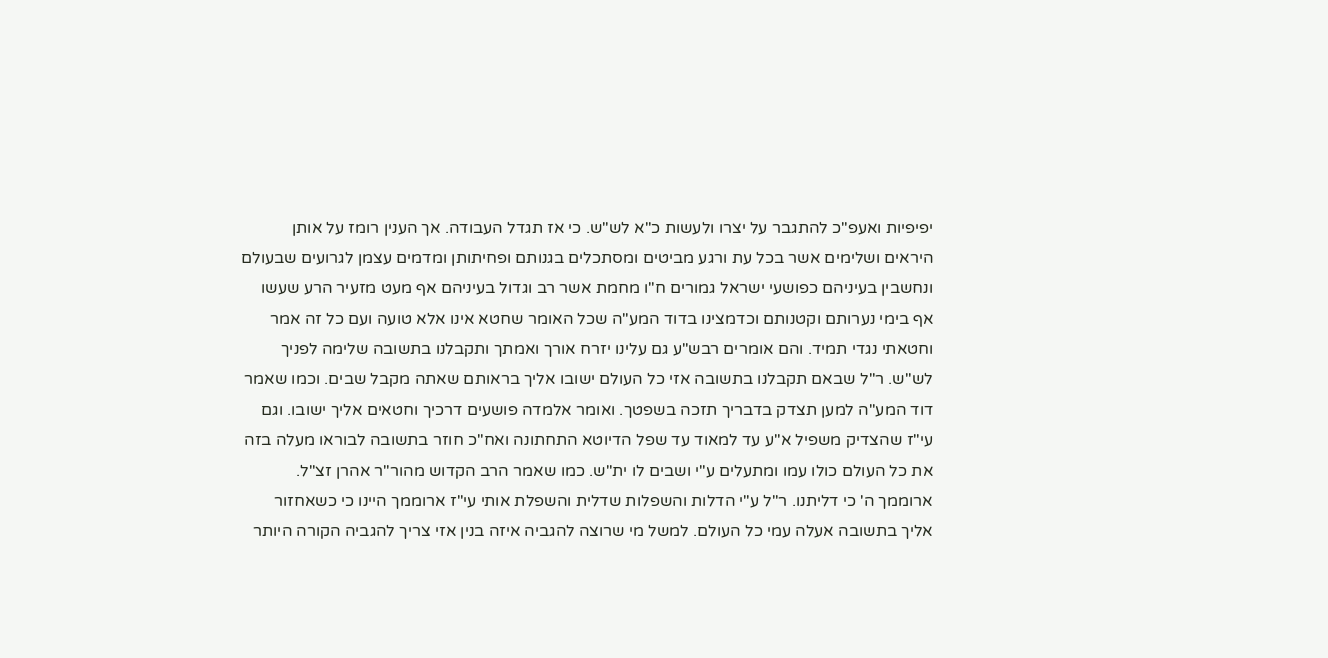יפיפיות ואעפ"כ להתגבר על יצרו ולעשות כ"א לש"ש. כי אז תגדל העבודה. אך הענין רומז על אותן היראים ושלימים אשר בכל עת ורגע מביטים ומסתכלים בגנותם ופחיתותן ומדמים עצמן לגרועים שבעולם ונחשבין בעיניהם כפושעי ישראל גמורים ח"ו מחמת אשר רב וגדול בעיניהם אף מעט מזעיר הרע שעשו אף בימי נערותם וקטנותם וכדמצינו בדוד המע"ה שכל האומר שחטא אינו אלא טועה ועם כל זה אמר וחטאתי נגדי תמיד. והם אומרים רבש"ע גם עלינו יזרח אורך ואמתך ותקבלנו בתשובה שלימה לפניך לש"ש. ר"ל שבאם תקבלנו בתשובה אזי כל העולם ישובו אליך בראותם שאתה מקבל שבים. וכמו שאמר דוד המע"ה למען תצדק בדבריך תזכה בשפטך. ואומר אלמדה פושעים דרכיך וחטאים אליך ישובו. וגם עי"ז שהצדיק משפיל א"ע עד למאוד עד שפל הדיוטא התחתונה ואח"כ חוזר בתשובה לבוראו מעלה בזה את כל העולם כולו עמו ומתעלים ע"י ושבים לו ית"ש. כמו שאמר הרב הקדוש מהור"ר אהרן זצ"ל. ארוממך ה' כי דליתנו. ר"ל ע"י הדלות והשפלות שדלית והשפלת אותי עי"ז ארוממך היינו כי כשאחזור אליך בתשובה אעלה עמי כל העולם. למשל מי שרוצה להגביה איזה בנין אזי צריך להגביה הקורה היותר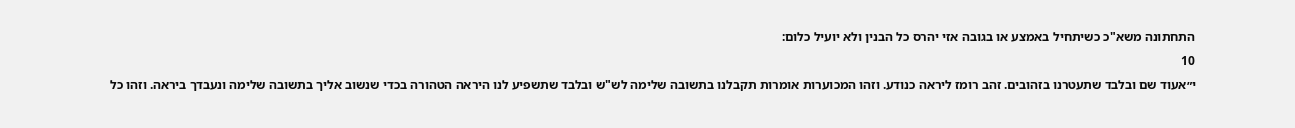התחתונה משא"כ כשיתחיל באמצע או בגובה אזי יהרס כל הבנין ולא יועיל כלום:
10
י״אעוד שם ובלבד שתעטרנו בזהובים. זהב רומז ליראה כנודע. וזהו המכוערות אומרות תקבלנו בתשובה שלימה לש"ש ובלבד שתשפיע לנו היראה הטהורה בכדי שנשוב אליך בתשובה שלימה ונעבדך ביראה. וזהו כל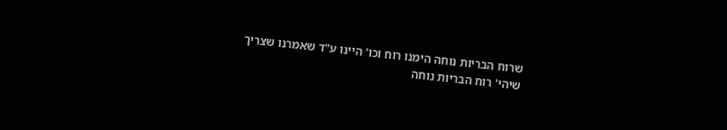שרוח הבריות נוחה הימנו רוח וכו' היינו ע"ד שאמרנו שצריך שיהי' רוח הבריות נוחה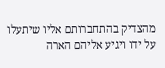מהצדיק בהתחברותם אליו שיתעלו על ידו ויגיע אליהם הארה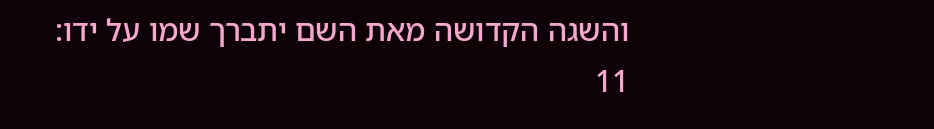והשגה הקדושה מאת השם יתברך שמו על ידו:
11